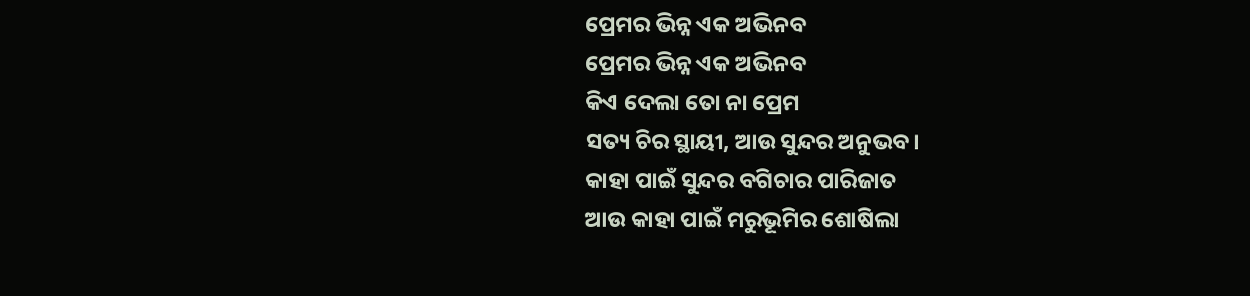ପ୍ରେମର ଭିନ୍ନ ଏକ ଅଭିନବ
ପ୍ରେମର ଭିନ୍ନ ଏକ ଅଭିନବ
କିଏ ଦେଲା ତୋ ନା ପ୍ରେମ
ସତ୍ୟ ଚିର ସ୍ଥାୟୀ, ଆଉ ସୁନ୍ଦର ଅନୁଭବ।
କାହା ପାଇଁ ସୁନ୍ଦର ବଗିଚାର ପାରିଜାତ
ଆଉ କାହା ପାଇଁ ମରୁଭୂମିର ଶୋଷିଲା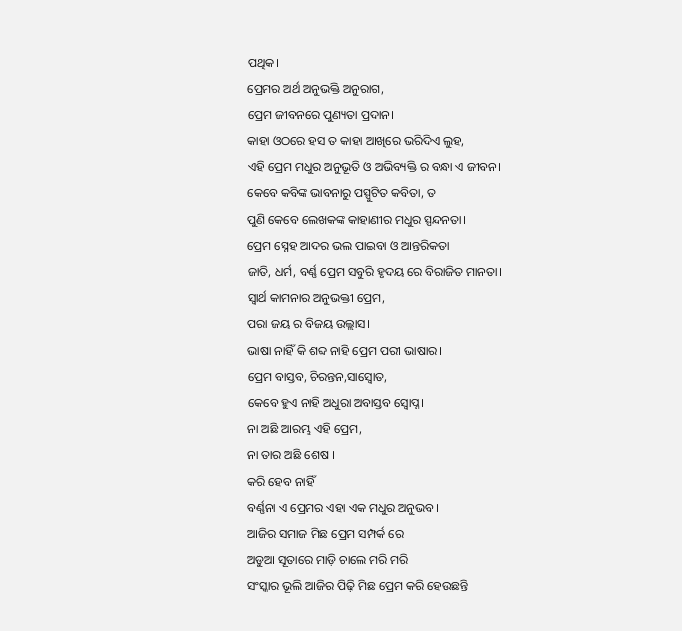ପଥିକ।
ପ୍ରେମର ଅର୍ଥ ଅନୁଭକ୍ତି ଅନୁରାଗ,
ପ୍ରେମ ଜୀବନରେ ପୁଣ୍ୟତା ପ୍ରଦାନ।
କାହା ଓଠରେ ହସ ତ କାହା ଆଖିରେ ଭରିଦିଏ ଲୁହ,
ଏହି ପ୍ରେମ ମଧୁର ଅନୁଭୂତି ଓ ଅଭିବ୍ୟକ୍ତି ର ବନ୍ଧା ଏ ଜୀବନ।
କେବେ କବିଙ୍କ ଭାବନାରୁ ପସ୍ପୁଟିତ କବିତା, ତ
ପୁଣି କେବେ ଲେଖକଙ୍କ କାହାଣୀର ମଧୁର ସ୍ପନ୍ଦନତା।
ପ୍ରେମ ସ୍ନେହ ଆଦର ଭଲ ପାଇବା ଓ ଆନ୍ତରିକତା
ଜାତି, ଧର୍ମ, ବର୍ଣ୍ଣ ପ୍ରେମ ସବୁରି ହୃଦୟ ରେ ବିରାଜିତ ମାନତା।
ସ୍ବାର୍ଥ କାମନାର ଅନୁଭକ୍ତୀ ପ୍ରେମ,
ପରା ଜୟ ର ବିଜୟ ଉଲ୍ଲାସ।
ଭାଷା ନାହିଁ କି ଶବ୍ଦ ନାହି ପ୍ରେମ ପରୀ ଭାଷାର।
ପ୍ରେମ ବାସ୍ତବ, ଚିରନ୍ତନ,ସାସ୍ୱୋତ,
କେବେ ହୁଏ ନାହି ଅଧୁରା ଅବାସ୍ତବ ସ୍ଵୋପ୍ନ।
ନା ଅଛି ଆରମ୍ଭ ଏହି ପ୍ରେମ,
ନା ତାର ଅଛି ଶେଷ ।
କରି ହେବ ନାହିଁ
ବର୍ଣ୍ଣନା ଏ ପ୍ରେମର ଏହା ଏକ ମଧୁର ଅନୁଭବ।
ଆଜିର ସମାଜ ମିଛ ପ୍ରେମ ସମ୍ପର୍କ ରେ
ଅଡୁଆ ସୂତାରେ ମାଡ଼ି ଚାଲେ ମରି ମରି
ସଂସ୍କାର ଭୂଲି ଆଜିର ପିଢ଼ି ମିଛ ପ୍ରେମ କରି ହେଉଛନ୍ତି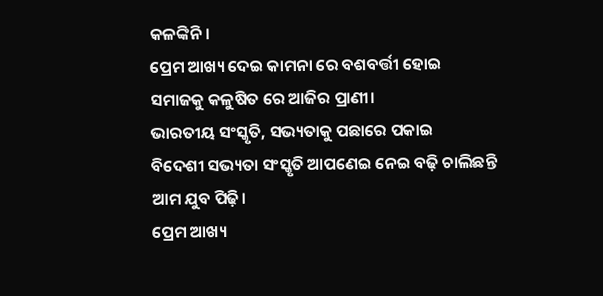କଳଙ୍କିନି।
ପ୍ରେମ ଆଖ୍ୟ ଦେଇ କାମନା ରେ ବଶବର୍ତ୍ତୀ ହୋଇ
ସମାଜକୁ କଳୁଷିତ ରେ ଆଜିର ପ୍ରାଣୀ।
ଭାରତୀୟ ସଂସ୍କୃତି, ସଭ୍ୟତାକୁ ପଛାରେ ପକାଇ
ବିଦେଶୀ ସଭ୍ୟତା ସଂସ୍କୃତି ଆପଣେଇ ନେଇ ବଢ଼ି ଚାଲିଛନ୍ତି ଆମ ଯୁବ ପିଢ଼ି।
ପ୍ରେମ ଆଖ୍ୟ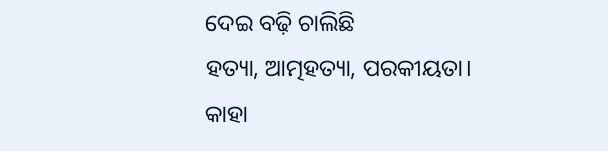ଦେଇ ବଢ଼ି ଚାଲିଛି
ହତ୍ୟା, ଆତ୍ମହତ୍ୟା, ପରକୀୟତା।
କାହା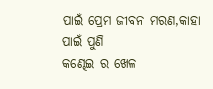ପାଇଁ ପ୍ରେମ ଜୀବନ ମରଣ,କାହା ପାଇଁ ପୁଣି
କଣ୍ଢେଇ ର ଖେଳ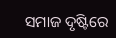ସମାଜ ଦୃଷ୍ଟିରେ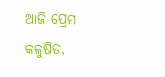ଆଜି ପ୍ରେମ କଳୁଷିତ,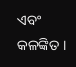ଏବଂ କଳଙ୍କିତ ।